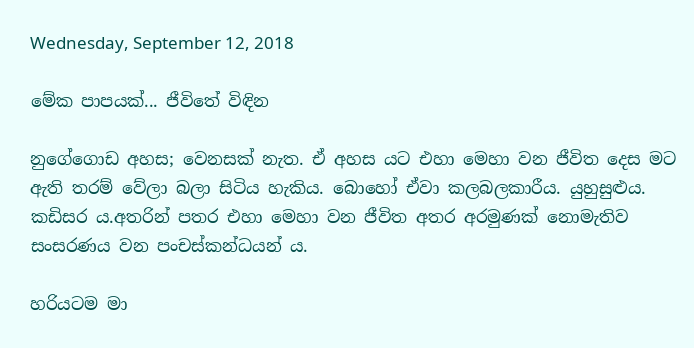Wednesday, September 12, 2018

මේක පාපයක්... ජීවිතේ විඳින

නුගේගොඩ අහස; වෙනසක් නැත. ඒ අහස යට එහා මෙහා වන ජීවිත දෙස මට ඇති තරම් වේලා බලා සිටිය හැකිය. බොහෝ ඒවා කලබලකාරීය. යුහුසුළුය. කඩිසර ය.අතරින් පතර එහා මෙහා වන ජීවිත අතර අරමුණක් නොමැතිව සංසරණය වන පංචස්කන්ධයන් ය.

හරියටම මා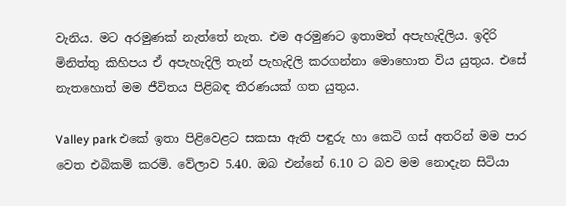වැනිය. මට අරමුණක් නැත්තේ නැත. එම අරමුණට ඉතාමත් අපැහැදිලිය. ඉදිරි මිනිත්තු කිහිපය ඒ අපැහැදිලි තැන් පැහැදිලි කරගන්නා මොහොත විය යුතුය. එසේ නැතහොත් මම ජීවිතය පිළිබඳ තීරණයක් ගත යුතුය.

Valley park එකේ ඉතා පිළිවෙළට සකසා ඇති පඳුරු හා කෙටි ගස් අතරින් මම පාර වෙත එබිකම් කරමි. වේලාව 5.40. ඔබ එන්නේ 6.10 ට බව මම නොදැන සිටියා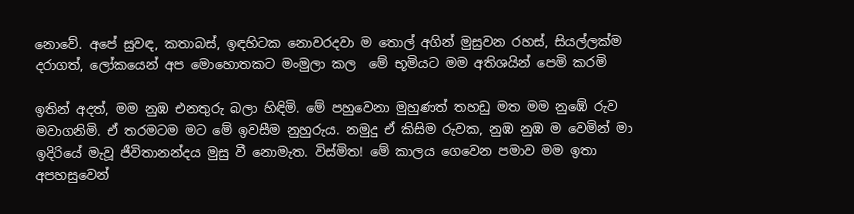නොවේ. අපේ සුවඳ, කතාබස්, ඉඳහිටක නොවරදවා ම තොල් අගින් මුසුවන රහස්, සියල්ලක්ම දරාගත්, ලෝකයෙන් අප මොහොතකට මංමුලා කල  මේ භූමියට මම අතිශයින් පෙමි කරමි

ඉතින් අදත්, මම නුඹ එනතුරු බලා හිඳිමි. මේ පහුවෙනා මුහුණත් තහඩු මත මම නුඹේ රුව මවාගනිමි. ඒ තරමටම මට මේ ඉවසීම නුහුරුය. නමුදු ඒ කිසිම රුවක, නුඹ නුඹ ම වෙමින් මා ඉදිරියේ මැවූ ජීවිතානන්දය මුසු වී නොමැත. විස්මිත! මේ කාලය ගෙවෙන පමාව මම ඉතා අපහසුවෙන්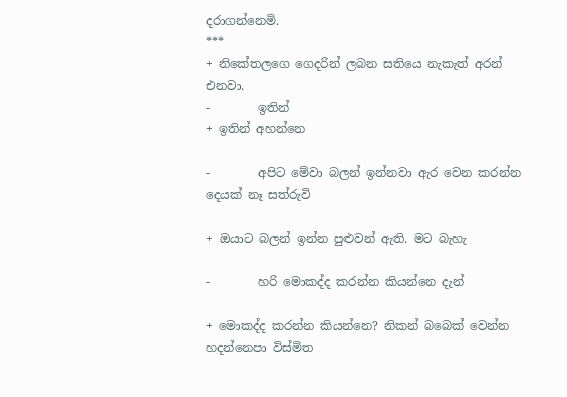දරාගන්නෙමි.
***
+ නිකේතලගෙ ගෙදරින් ලබන සතියෙ නැකැත් අරන් එනවා.
-        ඉතින්
+ ඉතින් අහන්නෙ

-        අපිට මේවා බලන් ඉන්නවා ඇර වෙන කරන්න දෙයක් නෑ සත්රුවි

+ ඔයාට බලන් ඉන්න පුළුවන් ඇති. මට බැහැ

-        හරි මොකද්ද කරන්න කියන්නෙ දැන්

+ මොකද්ද කරන්න කියන්නෙ? නිකන් බබෙක් වෙන්න හදන්නෙපා විස්මිත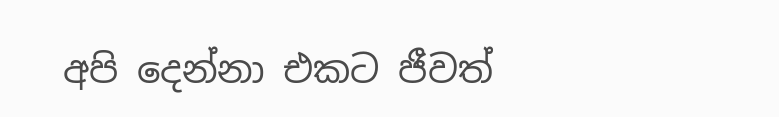අපි දෙන්නා එකට ජීවත්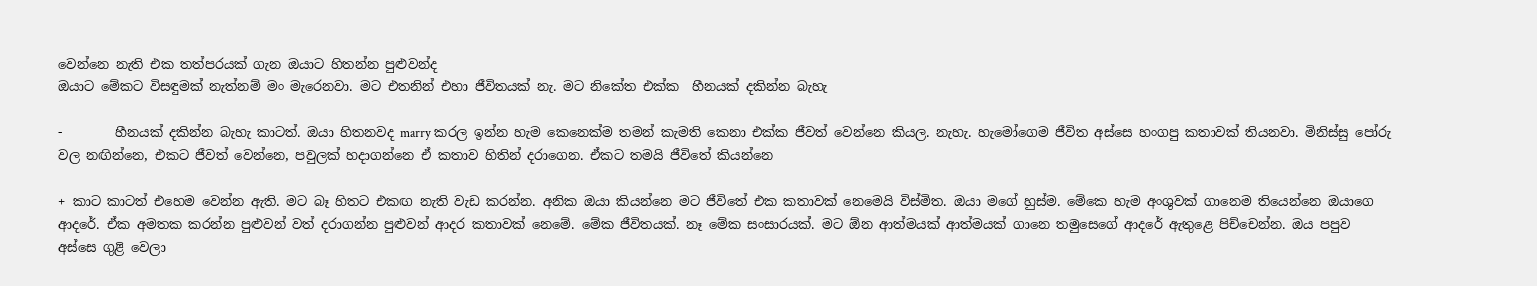වෙන්නෙ නැති එක තත්පරයක් ගැන ඔයාට හිතන්න පුළුවන්ද
ඔයාට මේකට විසඳුමක් නැත්නම් මං මැරෙනවා. මට එතනින් එහා ජීවිතයක් නැ. මට නිකේත එක්ක  හීනයක් දකින්න බැහැ

-        හීනයක් දකින්න බැහැ කාටත්. ඔයා හිතනවද marry කරල ඉන්න හැම කෙනෙක්ම තමන් කැමති කෙනා එක්ක ජීවත් වෙන්නෙ කියල. නැහැ. හැමෝගෙම ජීවිත අස්සෙ හංගපු කතාවක් තියනවා. මිනිස්සු පෝරු වල නඟින්නෙ, එකට ජීවත් වෙන්නෙ, පවුලක් හදාගන්නෙ ඒ කතාව හිතින් දරාගෙන. ඒකට තමයි ජීවිතේ කියන්නෙ

+ කාට කාටත් එහෙම වෙන්න ඇති. මට බෑ හිතට එකඟ නැති වැඩ කරන්න. අනික ඔයා කියන්නෙ මට ජීවිතේ එක කතාවක් නෙමෙයි විස්මිත. ඔයා මගේ හුස්ම. මේකෙ හැම අංශුවක් ගානෙම තියෙන්නෙ ඔයාගෙ ආදරේ. ඒක අමතක කරන්න පුළුවන් වත් දරාගන්න පුළුවන් ආදර කතාවක් නෙමේ. මේක ජීවිතයක්. නෑ මේක සංසාරයක්. මට ඕන ආත්මයක් ආත්මයක් ගානෙ තමුසෙගේ ආදරේ ඇතුළෙ පිච්චෙන්න. ඔය පපුව අස්සෙ ගුළි වෙලා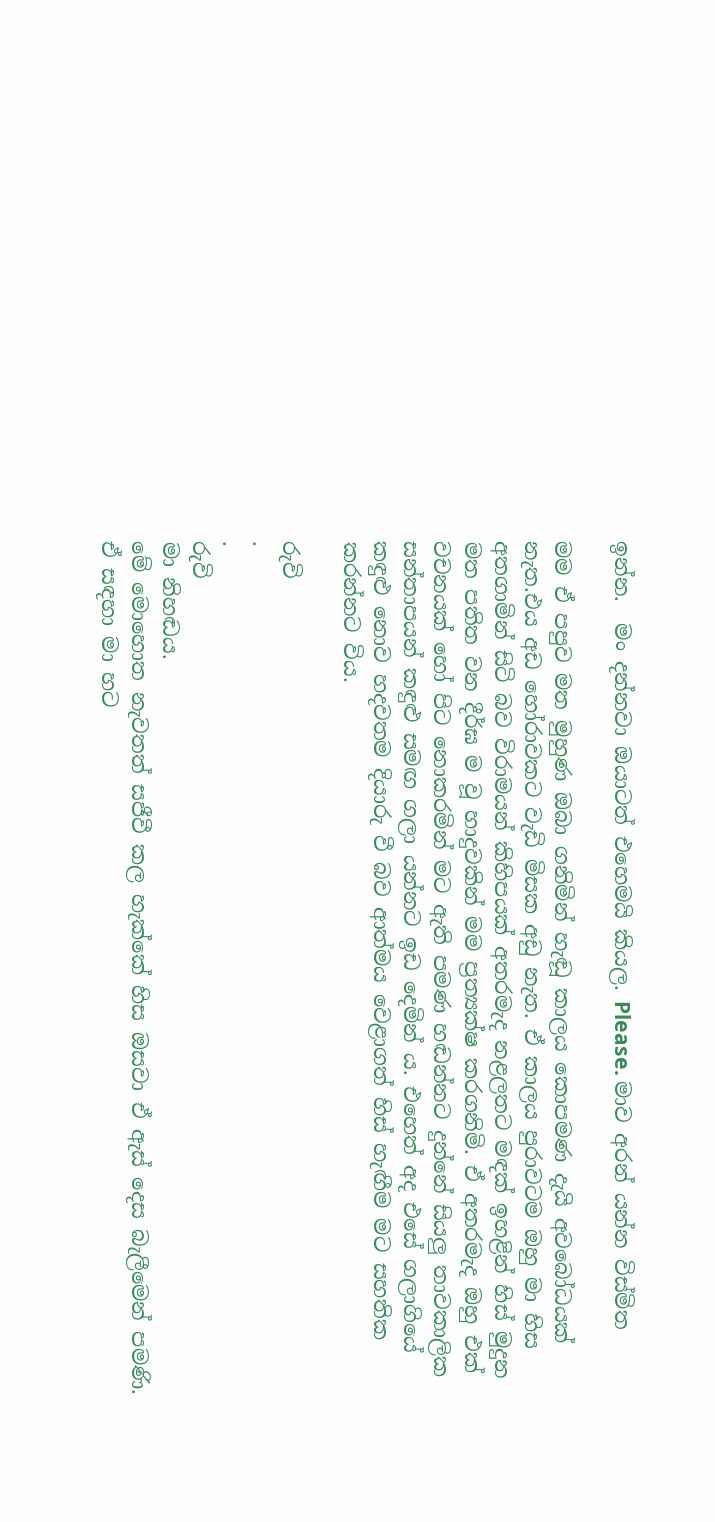ඉන්න.  මං දන්නවා ඔයාටත් එහෙමයි කියල. Please. මාව අරන් යන්න විස්මිත

මම ඒ පපුව මත මුහුණ ඔබා ගනිමින් හැඬූ කාලය කොපමණ දැයි අවබෝධයක් නැත.එය අඩ හෝරාවකට වැඩි මිසක අඩු නැත. ඒ කාලය පුරාවටම ඔහු මා හිස අතගාමින් සිටි බව විරාමයන් කිහිපයක් අතරමැද නළලතට මඳක් ඉහළින් හිස් මුදුන මත පතිත වන දීර්ඝ ම වූ හාදුවකින් මම ප්‍රත්‍යක්ෂ කරගනිමි. ඒ අතරමැද ඔහු එක් වචනයක් හෝ පිට නොකරමින් මට ඇති පමණ හඬන්නට දුන්නේ සියලු තාවකාලික සන්තාපයන් කඳුළු සමඟ ගලා යන්නට ඉඩ දෙමින් ය. එහෙත් අද එසේ ගලාගියේ කඳුළු නොව හදවතම දියාරු වී බව ආත්මය වෙළාගත් හිස් හැඟීම මට සහතික කරන්නට විය.

රුවි
.
.
රුවි
මා නිහඬය.
මේ මොහොත නැවතත් සජීවී කල හැක්කේ හිස ඔසවා ඒ ඇස් දෙස බැලීමෙන් පමණි. ඒ සඳහා මා හට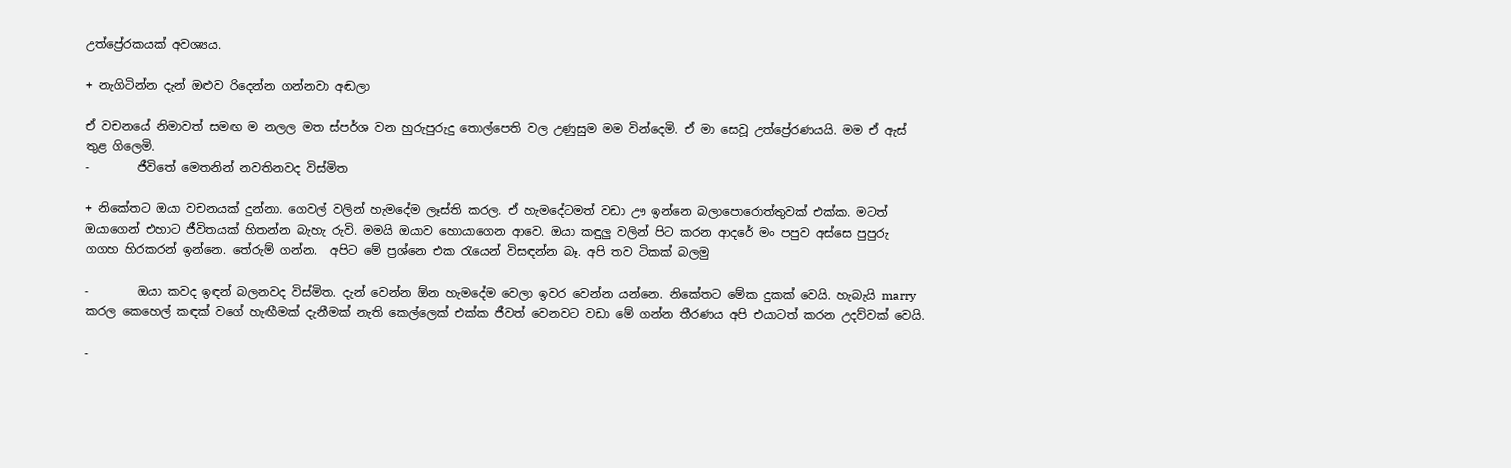උත්ප්‍රේරකයක් අවශ්‍යය.

+ නැගිටින්න දැන් ඔළුව රිදෙන්න ගන්නවා අඬලා

ඒ වචනයේ නිමාවත් සමඟ ම නලල මත ස්පර්ශ වන හුරුපුරුදු තොල්පෙති වල උණුසුම මම වින්දෙමි. ඒ මා සෙවූ උත්ප්‍රේරණයයි. මම ඒ ඇස් තුළ ගිලෙමි.
-        ජීවිතේ මෙතනින් නවතිනවද විස්මිත

+ නිකේතට ඔයා වචනයක් දුන්නා. ගෙවල් වලින් හැමදේම ලෑස්ති කරල. ඒ හැමදේටමත් වඩා ඌ ඉන්නෙ බලාපොරොත්තුවක් එක්ක. මටත් ඔයාගෙන් එහාට ජීවිතයක් හිතන්න බැහැ රුවි. මමයි ඔයාව හොයාගෙන ආවෙ. ඔයා කඳුලු වලින් පිට කරන ආදරේ මං පපුව අස්සෙ පුපුරු ගගහ හිරකරන් ඉන්නෙ. තේරුම් ගන්න.  අපිට මේ ප්‍රශ්නෙ එක රැයෙන් විසඳන්න බෑ. අපි තව ටිකක් බලමු

-        ඔයා කවද ඉඳන් බලනවද විස්මිත. දැන් වෙන්න ඕන හැමදේම වෙලා ඉවර වෙන්න යන්නෙ. නිකේතට මේක දුකක් වෙයි. හැබැයි marry කරල කෙහෙල් කඳක් වගේ හැඟීමක් දැනීමක් නැති කෙල්ලෙක් එක්ක ජීවත් වෙනවට වඩා මේ ගන්න තීරණය අපි එයාටත් කරන උදව්වක් වෙයි.

-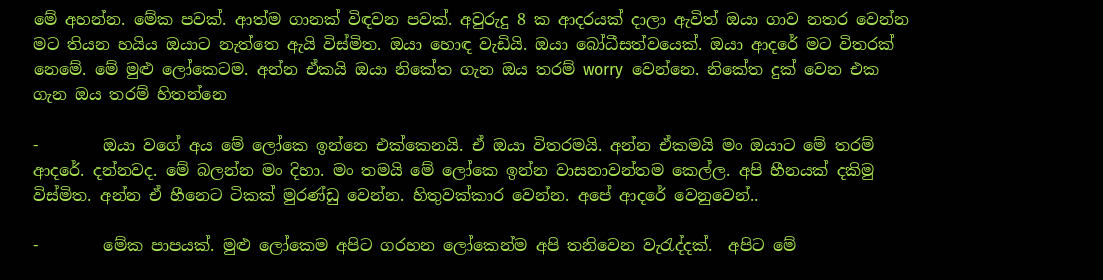මේ අහන්න. මේක පවක්. ආත්ම ගානක් විඳවන පවක්. අවුරුදු 8 ක ආදරයක් දාලා ඇවිත් ඔයා ගාව නතර වෙන්න මට තියන හයිය ඔයාට නැත්තෙ ඇයි විස්මිත. ඔයා හොඳ වැඩියි. ඔයා බෝධීසත්වයෙක්. ඔයා ආදරේ මට විතරක් නෙමේ. මේ මුළු ලෝකෙටම. අන්න ඒකයි ඔයා නිකේත ගැන ඔය තරම් worry  වෙන්නෙ. නිකේත දුක් වෙන එක ගැන ඔය තරම් හිතන්නෙ

-        ඔයා වගේ අය මේ ලෝකෙ ඉන්නෙ එක්කෙනයි. ඒ ඔයා විතරමයි. අන්න ඒකමයි මං ඔයාට මේ තරම් ආදරේ. දන්නවද. මේ බලන්න මං දිහා. මං තමයි මේ ලෝකෙ ඉන්න වාසනාවන්තම කෙල්ල. අපි හීනයක් දකිමු විස්මිත. අන්න ඒ හීනෙට ටිකක් මුරණ්ඩු වෙන්න. හිතුවක්කාර වෙන්න. අපේ ආදරේ වෙනුවෙන්..

-        මේක පාපයක්. මුළු ලෝකෙම අපිට ගරහන ලෝකෙන්ම අපි තනිවෙන වැරැද්දක්.  අපිට මේ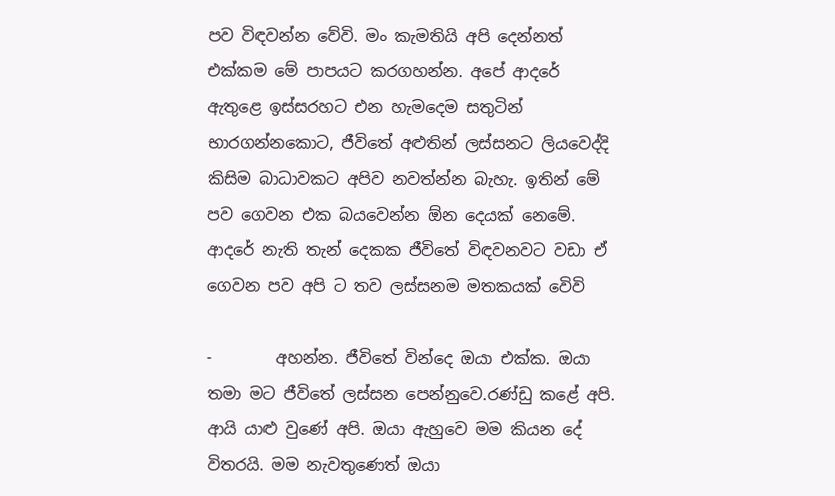පව විඳවන්න වේවි. මං කැමතියි අපි දෙන්නත් එක්කම මේ පාපයට කරගහන්න. අපේ ආදරේ ඇතුළෙ ඉස්සරහට එන හැමදෙම සතුටින් භාරගන්නකොට, ජීවිතේ අළුතින් ලස්සනට ලියවෙද්දි කිසිම බාධාවකට අපිව නවත්න්න බැහැ. ඉතින් මේ පව ගෙවන එක බයවෙන්න ඕන දෙයක් නෙමේ. ආදරේ නැති තැන් දෙකක ජීවිතේ විඳවනවට වඩා ඒ ගෙවන පව අපි ට තව ලස්සනම මතකයක් වෙිවි

-        අහන්න. ජීවිතේ වින්දෙ ඔයා එක්ක. ඔයා තමා මට ජීවිතේ ලස්සන පෙන්නුවෙ.රණ්ඩු කළේ අපි. ආයි යාළු වුණේ අපි. ඔයා ඇහුවෙ මම කියන දේ විතරයි. මම නැවතුණෙත් ඔයා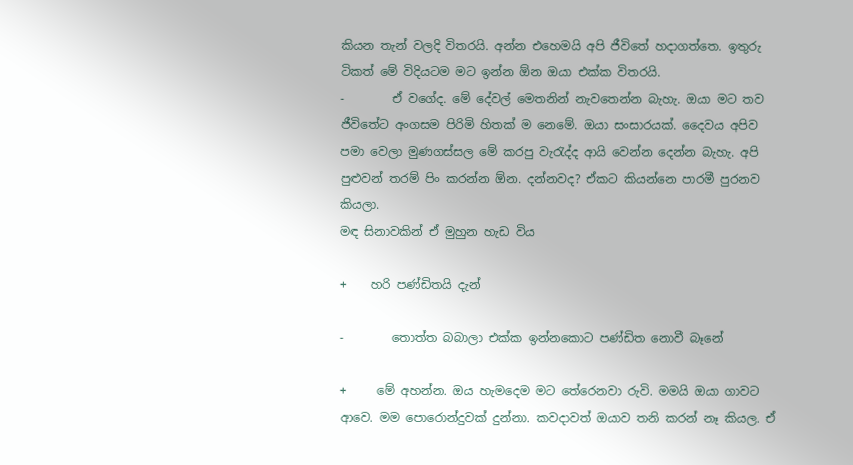කියන තැන් වලදි විතරයි. අන්න එහෙමයි අපි ජීවිතේ හදාගත්තෙ. ඉතුරු ටිකත් මේ විදියටම මට ඉන්න ඕන ඔයා එක්ක විතරයි.
-        ඒ වගේද. මේ දේවල් මෙතනින් නැවතෙන්න බැහැ. ඔයා මට තව ජීවිතේට අංගසම පිරිමි හිතක් ම නෙමේ. ඔයා සංසාරයක්. දෛවය අපිව පමා වෙලා මුණගස්සල මේ කරපු වැරැද්ද ආයි වෙන්න දෙන්න බැහැ. අපි පුළුවන් තරම් පිං කරන්න ඕන. දන්නවද? ඒකට කියන්නෙ පාරමී පුරනව කියලා.
මඳ සිනාවකින් ඒ මුහුන හැඩ විය

+    හරි පණ්ඩිතයි දැන්

-        තොත්ත බබාලා එක්ක ඉන්නකොට පණ්ඩිත නොවී බෑනේ

+     මේ අහන්න. ඔය හැමදෙම මට තේරෙනවා රුවි. මමයි ඔයා ගාවට ආවෙ. මම පොරොන්දුවක් දුන්නා. කවදාවත් ඔයාව තනි කරන් නෑ කියල. ඒ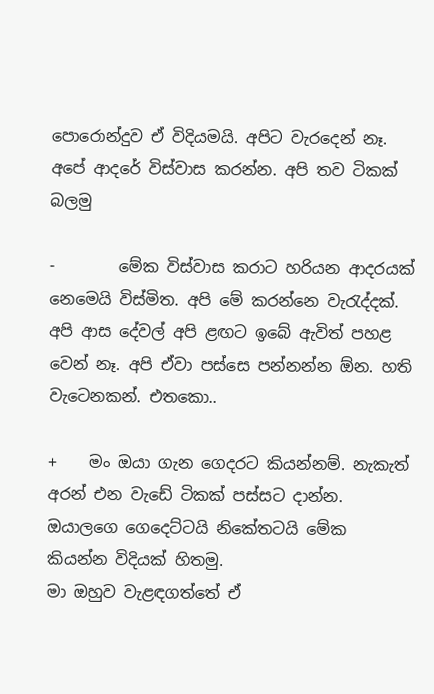පොරොන්දුව ඒ විදියමයි. අපිට වැරදෙන් නෑ. අපේ ආදරේ විස්වාස කරන්න. අපි තව ටිකක් බලමු

-        මේක විස්වාස කරාට හරියන ආදරයක් නෙමෙයි විස්මිත. අපි මේ කරන්නෙ වැරැද්දක්. අපි ආස දේවල් අපි ළඟට ඉබේ ඇවිත් පහළ වෙන් නෑ. අපි ඒවා පස්සෙ පන්නන්න ඕන. හති වැටෙනකන්. එතකො..

+    මං ඔයා ගැන ගෙදරට කියන්නම්. නැකැත් අරන් එන වැඩේ ටිකක් පස්සට දාන්න. ඔයාලගෙ ගෙදෙට්ටයි නිකේතටයි මේක කියන්න විදියක් හිතමු.
මා ඔහුව වැළඳගත්තේ ඒ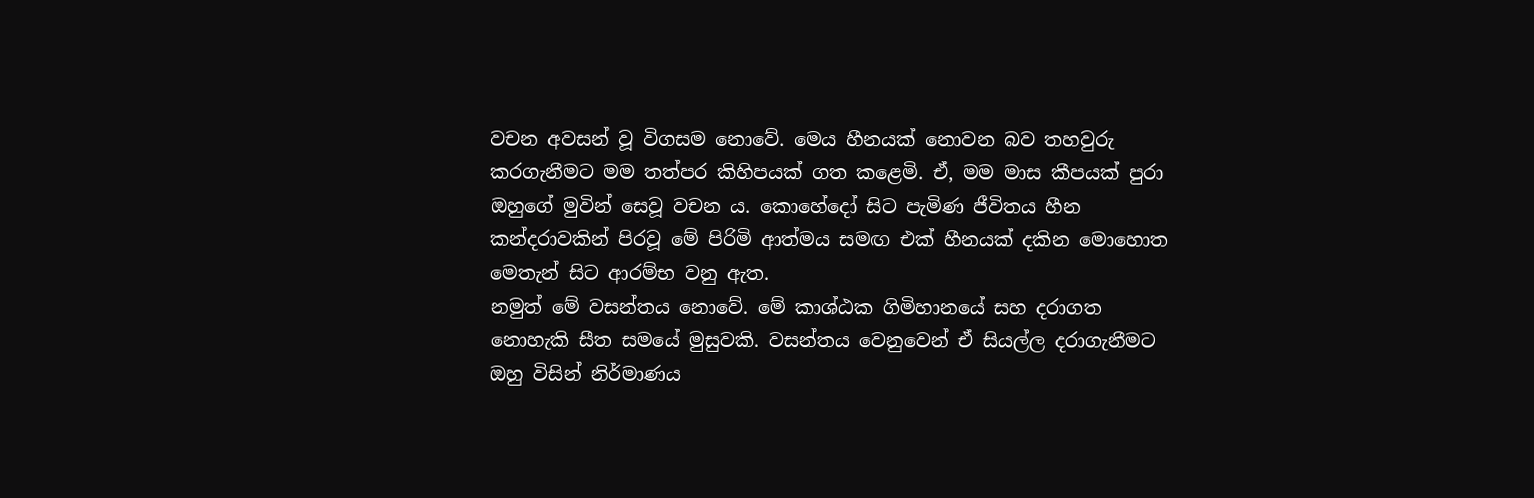වචන අවසන් වූ විගසම නොවේ. මෙය හීනයක් නොවන බව තහවුරු කරගැනීමට මම තත්පර කිහිපයක් ගත කළෙමි. ඒ, මම මාස කීපයක් පුරා ඔහුගේ මුවින් සෙවූ වචන ය. කොහේදෝ සිට පැමිණ ජීවිතය හීන කන්දරාවකින් පිරවූ මේ පිරිමි ආත්මය සමඟ එක් හීනයක් දකින මොහොත මෙතැන් සිට ආරම්භ වනු ඇත.
නමුත් මේ වසන්තය නොවේ. මේ කාශ්ඨක ගිමිහානයේ සහ දරාගත නොහැකි සීත සමයේ මුසුවකි. වසන්තය වෙනුවෙන් ඒ සියල්ල දරාගැනීමට ඔහු විසින් නිර්මාණය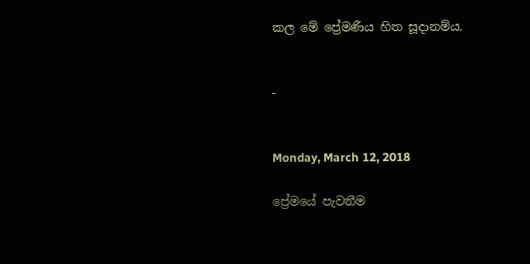කල මේ ප්‍රේමණීය හිත සූදානම්ය.


-


Monday, March 12, 2018

ප්‍රේමයේ පැවතීම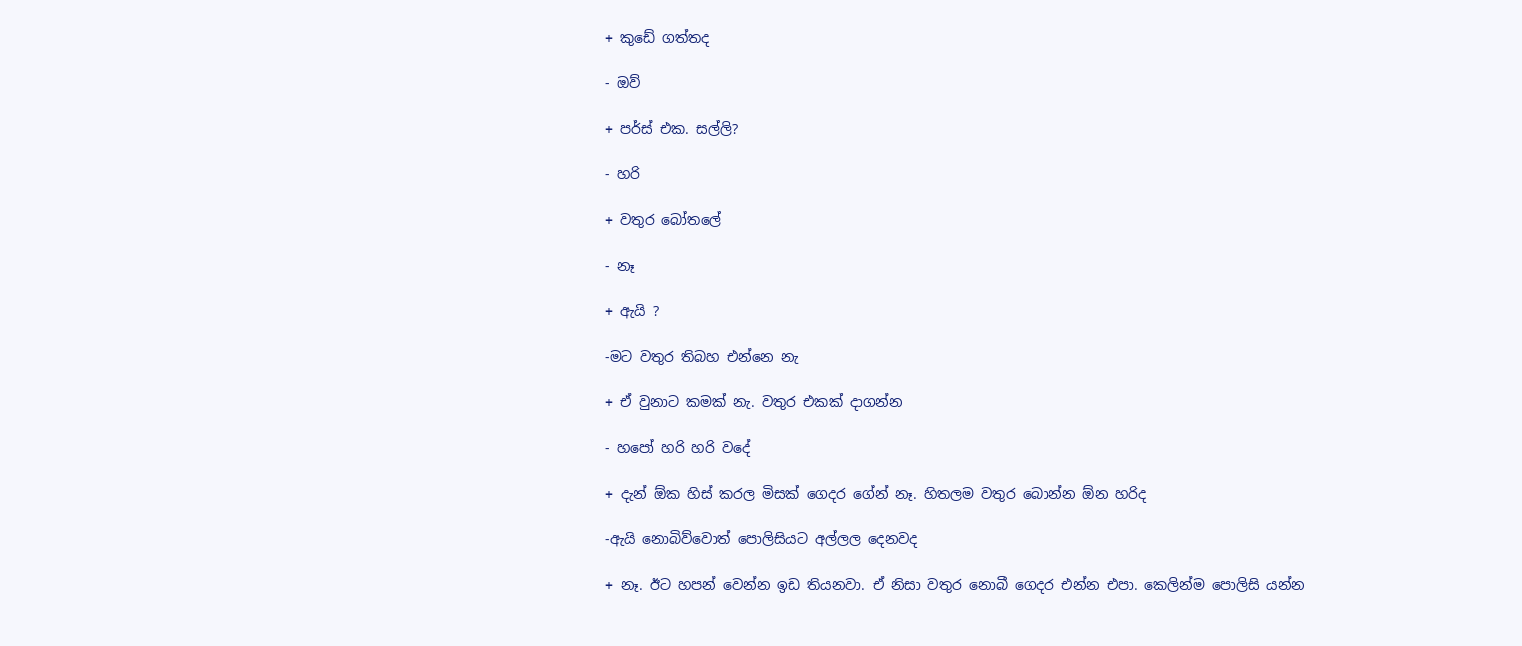+ කුඩේ ගත්තද

- ඔව්

+ පර්ස් එක. සල්ලි?

- හරි

+ වතුර බෝතලේ

- නෑ

+ ඇයි ?

-මට වතුර තිබහ එන්නෙ නැ

+ ඒ වුනාට කමක් නැ. වතුර එකක් දාගන්න

- හපෝ හරි හරි වදේ

+ දැන් ඕක හිස් කරල මිසක් ගෙදර ගේන් නෑ. හිතලම වතුර බොන්න ඕන හරිද

-ඇයි නොබිව්වොත් පොලිසියට අල්ලල දෙනවද

+ නෑ. ඊට හපන් වෙන්න ඉඩ තියනවා. ඒ නිසා වතුර නොබී ගෙදර එන්න එපා. කෙලින්ම පොලිසි යන්න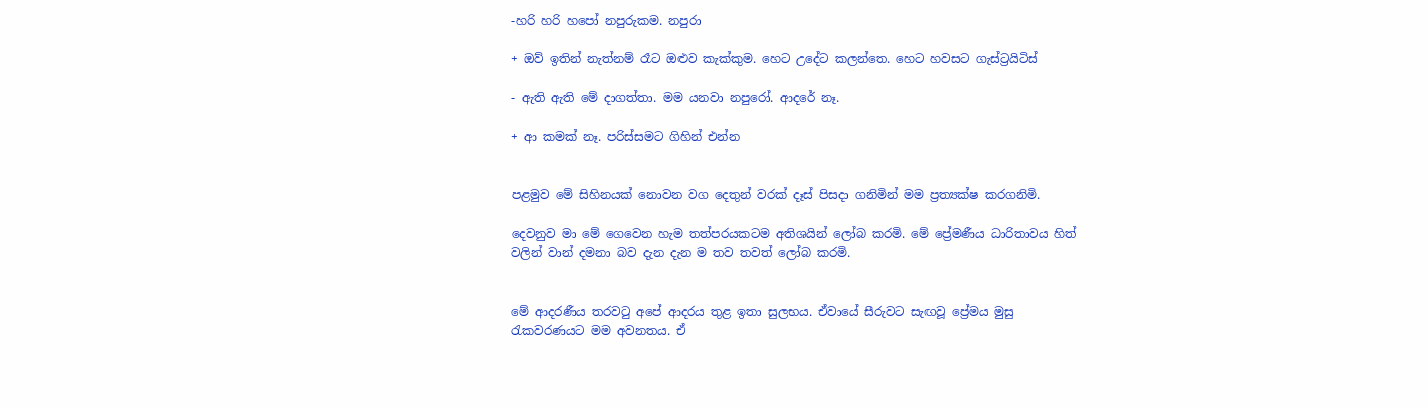-හරි හරි හපෝ නපුරුකම. නපුරා

+ ඔව් ඉතින් නැත්නම් රෑට ඔළුව කැක්කුම. හෙට උදේට කලන්තෙ. හෙට හවසට ගැස්ට්‍රයිටිස්

- ඇති ඇති මේ දාගත්තා. මම යනවා නපුරෝ. ආදරේ නෑ.

+ ආ කමක් නෑ. පරිස්සමට ගිහින් එන්න


පළමුව මේ සිහිනයක් නොවන වග දෙතුන් වරක් දෑස් පිසදා ගනිමින් මම ප්‍රත්‍යක්ෂ කරගනිමි.

දෙවනුව මා මේ ගෙවෙන හැම තත්පරයකටම අතිශයින් ලෝබ කරමි. මේ ප්‍රේමණීය ධාරිතාවය හිත් වලින් වාන් දමනා බව දැන දැන ම තව තවත් ලෝබ කරමි.


මේ ආදරණීය තරවටු අපේ ආදරය තුළ ඉතා සුලභය. ඒවායේ සීරුවට සැඟවූ ප්‍රේමය මුසු රැකවරණයට මම අවනතය. ඒ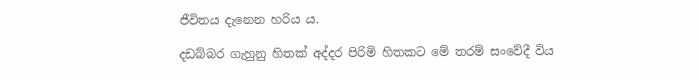ජී‍විතය දැනෙන හරිය ය.

දඩබ්බර ගැහුනු හිතක් අද්දර පිරිමි හිතකට මේ තරම් සංවේදී විය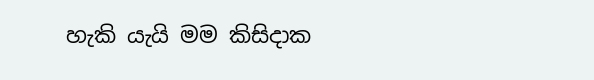හැකි යැයි මම කිසිදාක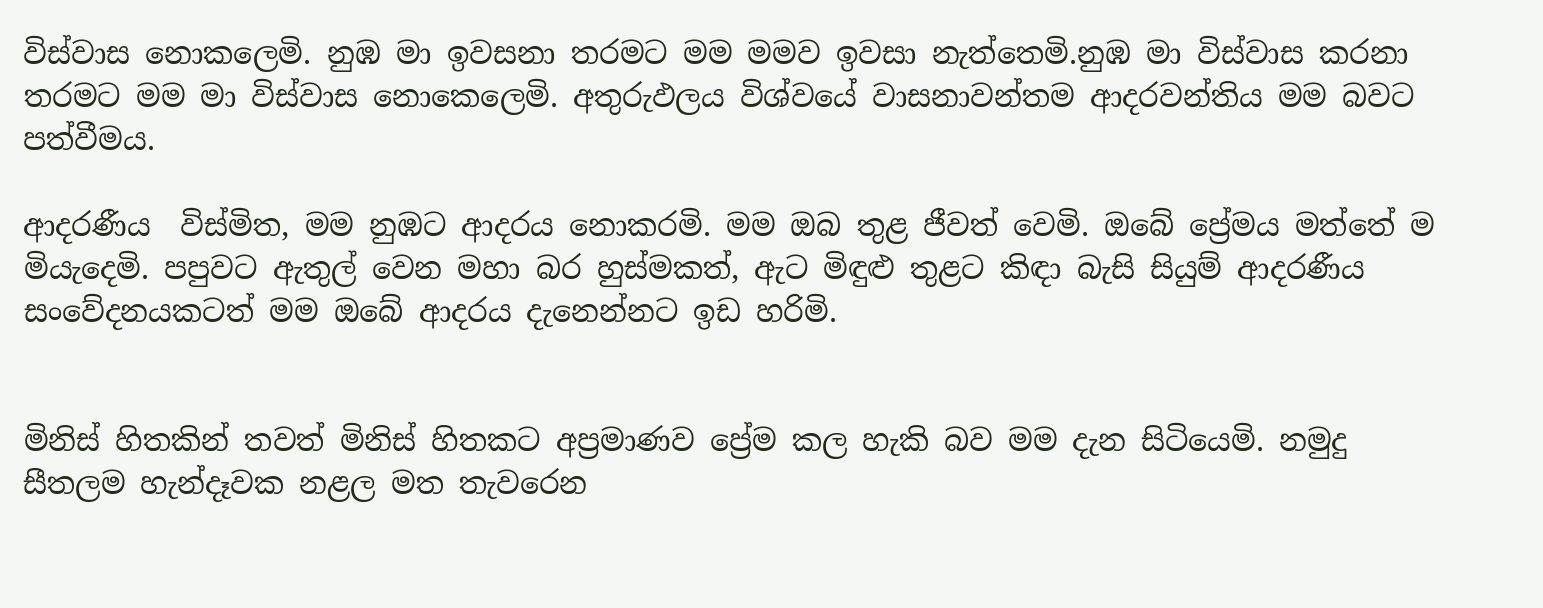විස්වාස නොකලෙමි. නුඹ මා ඉවසනා තරමට මම මමව ඉවසා නැත්තෙමි.නුඹ මා විස්වාස කරනා තරමට මම මා විස්වාස නොකෙලෙමි. අතුරුඵලය විශ්වයේ වාසනාවන්තම ආදරවන්තිය මම බවට පත්වීමය.

ආදරණීය  විස්මිත, මම නුඹට ආදරය නොකරමි. මම ඔබ තුළ ජීවත් වෙමි. ඔබේ ප්‍රේමය මත්තේ ම මියැදෙමි. පපුවට ඇතුල් වෙන මහා බර හුස්මකත්, ඇට මිඳුළු තුළට කිඳා බැසි සියුම් ආදරණීය සංවේදනයකටත් මම ඔබේ ආදරය දැනෙන්නට ඉඩ හරිමි.


මිනිස් හිතකින් තවත් මිනිස් හිතකට අප්‍රමාණව ප්‍රේම කල හැකි බව මම දැන සිටියෙමි. නමුදු සීතලම හැන්දෑවක නළල මත තැවරෙන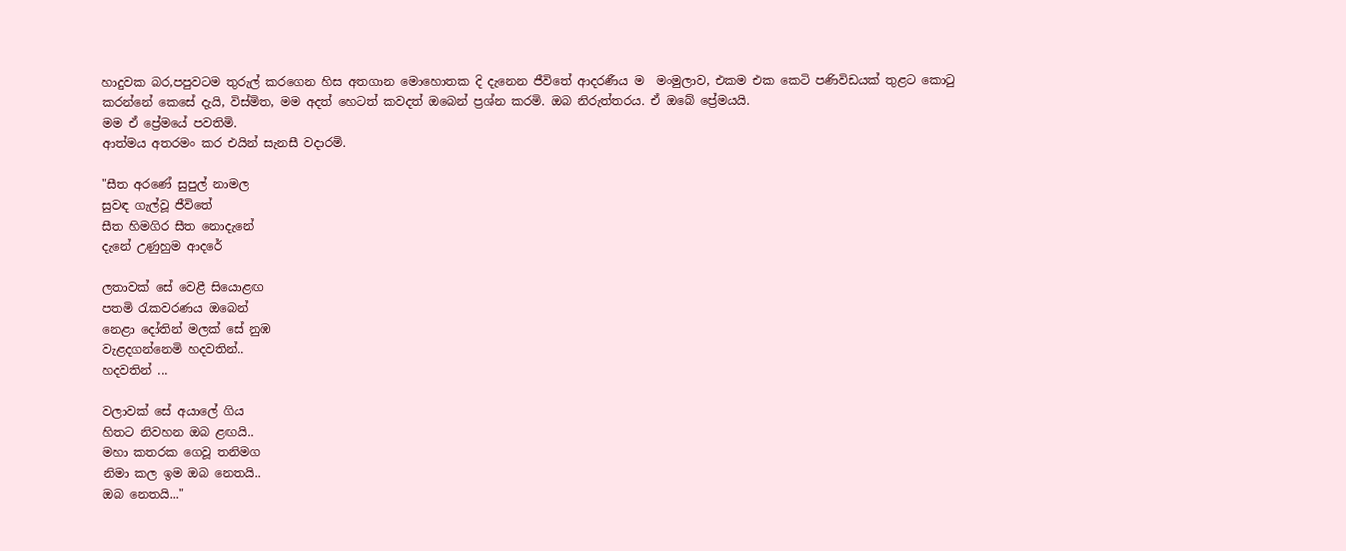හාදුවක බර,පපුවටම තුරුල් කරගෙන හිස අතගාන මොහොතක දි දැනෙන ජීවිතේ ආදරණීය ම  මංමුලාව, එකම එක කෙටි පණිවිඩයක් තුළට කොටු කරන්නේ කෙසේ දැයි, විස්මිත, මම අදත් හෙටත් කවදත් ඔබෙන් ප්‍රශ්න කරමි. ඔබ නිරුත්තරය. ඒ ඔබේ ප්‍රේමයයි.
මම ඒ ප්‍රේමයේ පවතිමි.
ආත්මය අතරමං කර එයින් සැනසී වදාරමි.

"සීත අරණේ සුපුල් නාමල
සුවඳ ගැල්වූ ජීවිතේ
සීත හිමගිර සීත නොදැනේ
දැනේ උණුහුම ආදරේ

ලතාවක් සේ වෙළී සියොළඟ
පතමි රැකවරණය ඔබෙන්
නෙළා දෝතින් මලක් සේ නුඹ
වැළදගන්නෙමි හදවතින්..
හදවතින් ...

වලාවක් සේ අයාලේ ගිය
හිතට නිවහන ඔබ ළඟයි..
මහා කතරක ගෙවූ තනිමග
නිමා කල ඉම ඔබ නෙතයි..
ඔබ නෙතයි..."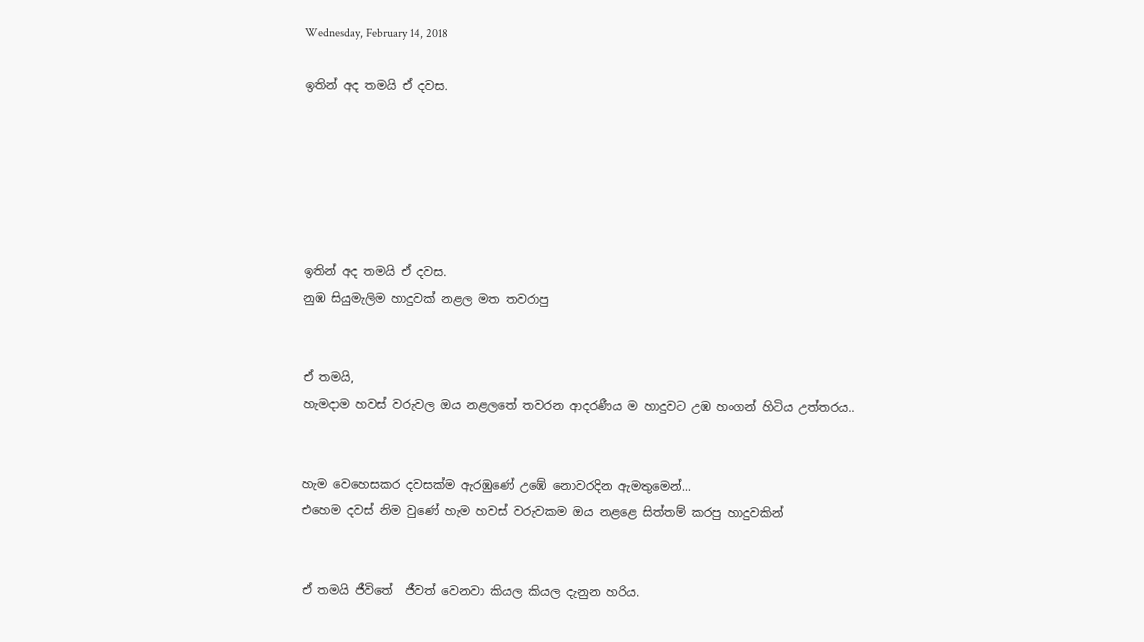Wednesday, February 14, 2018

ඉතින් අද තමයි ඒ දවස.






ඉතින් අද තමයි ඒ දවස.
නුඹ සියුමැලිම හාදුවක් නළල මත තවරාපු


ඒ තමයි,
හැමදාම හවස් වරුවල ඔය නළලතේ තවරන ආදරණීය ම හාදුවට උඹ හංගන් හිටිය උත්තරය..


හැම වෙහෙසකර දවසක්ම ඇරඹුණේ උඹේ නොවරදින ඇමතුමෙන්...
එහෙම දවස් නිම වුණේ හැම හවස් වරුවකම ඔය නළළෙ සිත්තම් කරපු හාදුවකින්


ඒ තමයි ජීවිතේ  ජීවත් වෙනවා කියල කියල දැනුන හරිය.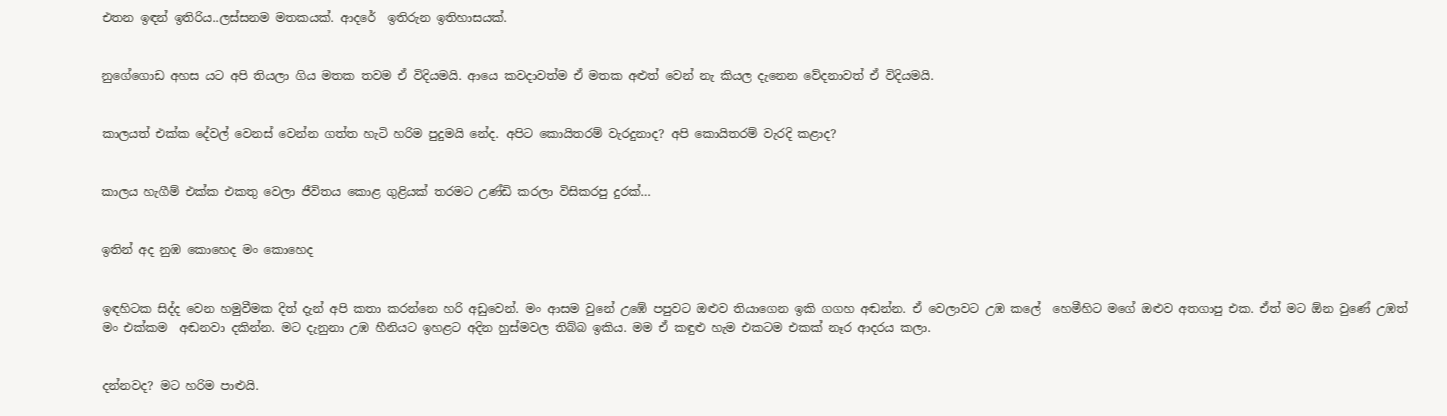එතන ඉඳන් ඉතිරිය..ලස්සනම මතකයක්. ආදරේ  ඉතිරුන ඉතිහාසයක්.


නුගේගොඩ අහස යට අපි තියලා ගිය මතක තවම ඒ විදියමයි. ආයෙ කවදාවත්ම ඒ මතක අළුත් වෙන් නැ කියල දැනෙන වේදනාවත් ඒ විදියමයි.


කාලයත් එක්ක දේවල් වෙනස් වෙන්න ගත්ත හැටි හරිම පුදුමයි නේද. අපිට කොයිතරම් වැරදුනාද? අපි කොයිතරම් වැරදි කළාද?


කාලය හැගීම් එක්ක එකතු වෙලා ජීවිතය කොළ ගුළියක් තරමට උණ්ඩි කරලා විසිකරපු දුරක්…


ඉතින් අද නුඹ කොහෙද මං කොහෙද


ඉඳහිටක සිද්ද වෙන හමුවීමක දිත් දැන් අපි කතා කරන්නෙ හරි අඩුවෙන්. මං ආසම වුනේ උඹේ පපුවට ඔළුව තියාගෙන ඉකි ගගහ අඬන්න. ඒ වෙලාවට උඹ කලේ  හෙමීහිට මගේ ඔළුව අතගාපු එක. ඒත් මට ඕන වුණේ උඹත් මං එක්කම  අඬනවා දකින්න. මට දැනුනා උඹ හීනියට ඉහළට අදින හුස්මවල තිබ්බ ඉකිය. මම ඒ කඳුළු හැම එකටම එකක් නෑර ආදරය කලා.


දන්නවද? මට හරිම පාළුයි.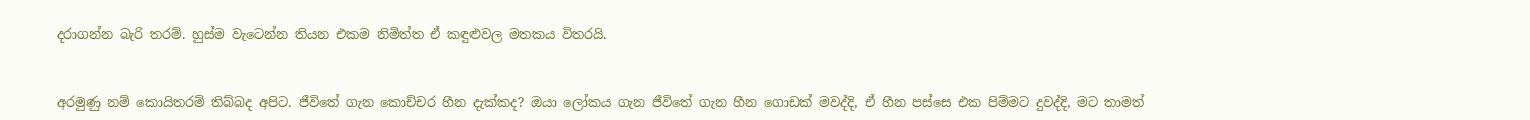දරාගන්න බැරි තරම්. හුස්ම වැටෙන්න තියන එකම නිමිත්ත ඒ කඳුළුවල මතකය විතරයි.


අරමුණු නම් කොයිතරම් තිබ්බද අපිට. ජීවිතේ ගැන කොච්චර හීන දැක්කද? ඔයා ලෝකය ගැන ජීවිතේ ගැන හීන ගොඩක් මවද්දි, ඒ හීන පස්සෙ එක පිම්මට දුවද්දි, මට තාමත්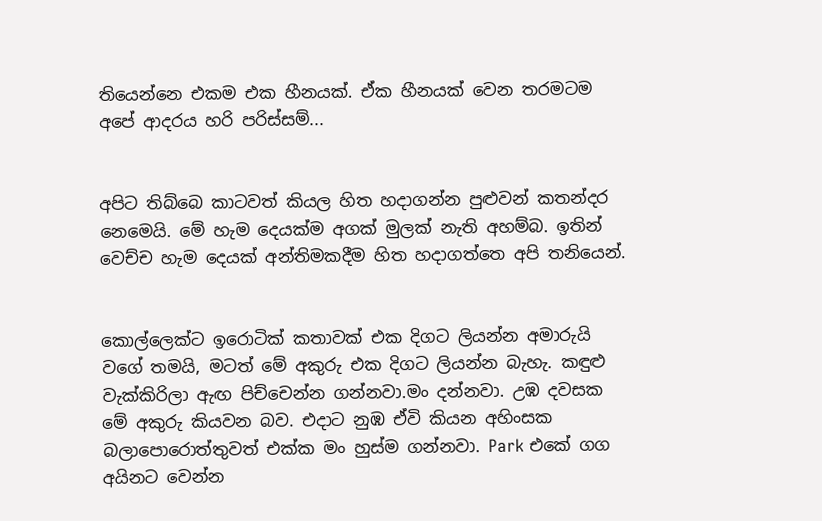තියෙන්නෙ එකම එක හීනයක්. ඒක හීනයක් වෙන තරමටම අපේ ආදරය හරි පරිස්සම්...


අපිට තිබ්බෙ කාටවත් කියල හිත හදාගන්න පුළුවන් කතන්දර නෙමෙයි. මේ හැම දෙයක්ම අගක් මුලක් නැති අහම්බ. ඉතින් වෙච්ච හැම දෙයක් අන්තිමකදීම හිත හදාගත්තෙ අපි තනියෙන්.


කොල්ලෙක්ට ඉරොටික් කතාවක් එක දිගට ලියන්න අමාරුයි වගේ තමයි, මටත් මේ අකුරු එක දිගට ලියන්න බැහැ. කඳුළු වැක්කිරිලා ඇඟ පිච්චෙන්න ගන්නවා.මං දන්නවා. උඹ දවසක මේ අකුරු කියවන බව. එදාට නුඹ ඒවි කියන අහිංසක බලාපොරොත්තුවත් එක්ක මං හුස්ම ගන්නවා. Park එකේ ගග අයිනට වෙන්න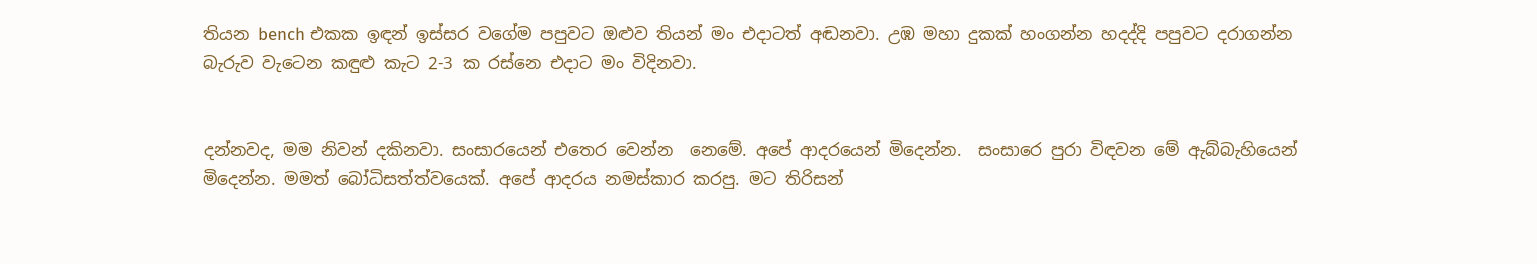තියන bench එකක ඉඳන් ඉස්සර වගේම පපුවට ඔළුව තියන් මං එදාටත් අඬනවා. උඹ මහා දුකක් හංගන්න හදද්දි පපුවට දරාගන්න බැරුව වැටෙන කඳුළු කැට 2-3 ක රස්නෙ එදාට මං විදිනවා.


දන්නවද, මම නිවන් දකිනවා. සංසාරයෙන් එතෙර වෙන්න  නෙමේ. අපේ ආදරයෙන් මිදෙන්න.  සංසාරෙ පුරා විඳවන මේ ඇබ්බැහියෙන් මිදෙන්න. මමත් බෝධිසත්ත්වයෙක්. අපේ ආදරය නමස්කාර කරපු. මට තිරිසන්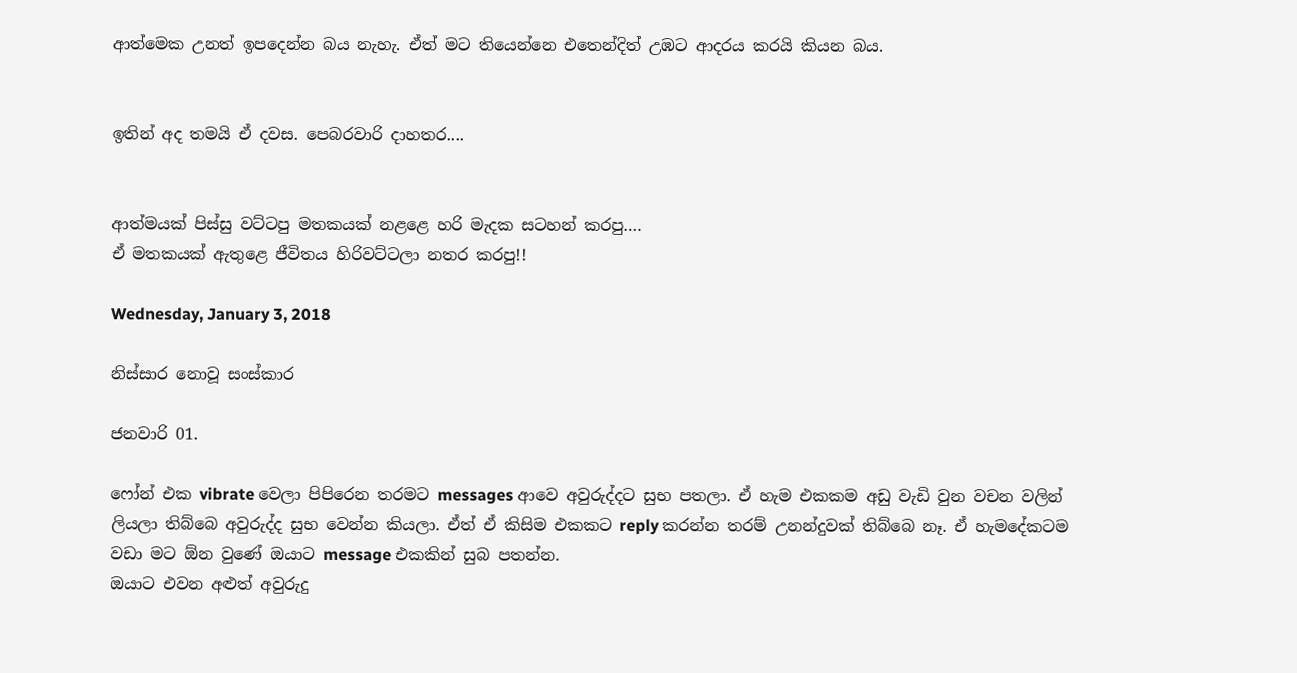ආත්මෙක උනත් ඉපදෙන්න බය නැහැ. ඒත් මට තියෙන්නෙ එතෙන්දිත් උඹට ආදරය කරයි කියන බය.


ඉතින් අද තමයි ඒ දවස. පෙබරවාරි දාහතර....


ආත්මයක් පිස්සු වට්ටපු මතකයක් නළළෙ හරි මැදක සටහන් කරපු….
ඒ මතකයක් ඇතුළෙ ජීවිතය හිරිවට්ටලා නතර කරපු!!

Wednesday, January 3, 2018

නිස්සාර නොවූ සංස්කාර

ජනවාරි 01.

ෆෝන් එක vibrate වෙලා පිපිරෙන තරමට messages ආවෙ අවුරුද්දට සුභ පතලා. ඒ හැම එකකම අඩු වැඩි වුන වචන වලින් ලියලා තිබ්බෙ අවුරුද්ද සුභ වෙන්න කියලා. ඒත් ඒ කිසිම එකකට reply කරන්න තරම් උනන්දුවක් තිබ්බෙ නෑ. ඒ හැමදේකටම වඩා මට ඕන වුණේ ඔයාට message එකකින් සුබ පතන්න.
ඔයාට එවන අළුත් අවුරුදු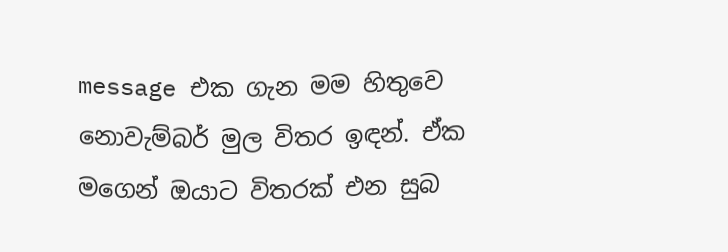message එක ගැන මම හිතුවෙ නොවැම්බර් මුල විතර ඉඳන්. ඒක මගෙන් ඔයාට විතරක් එන සුබ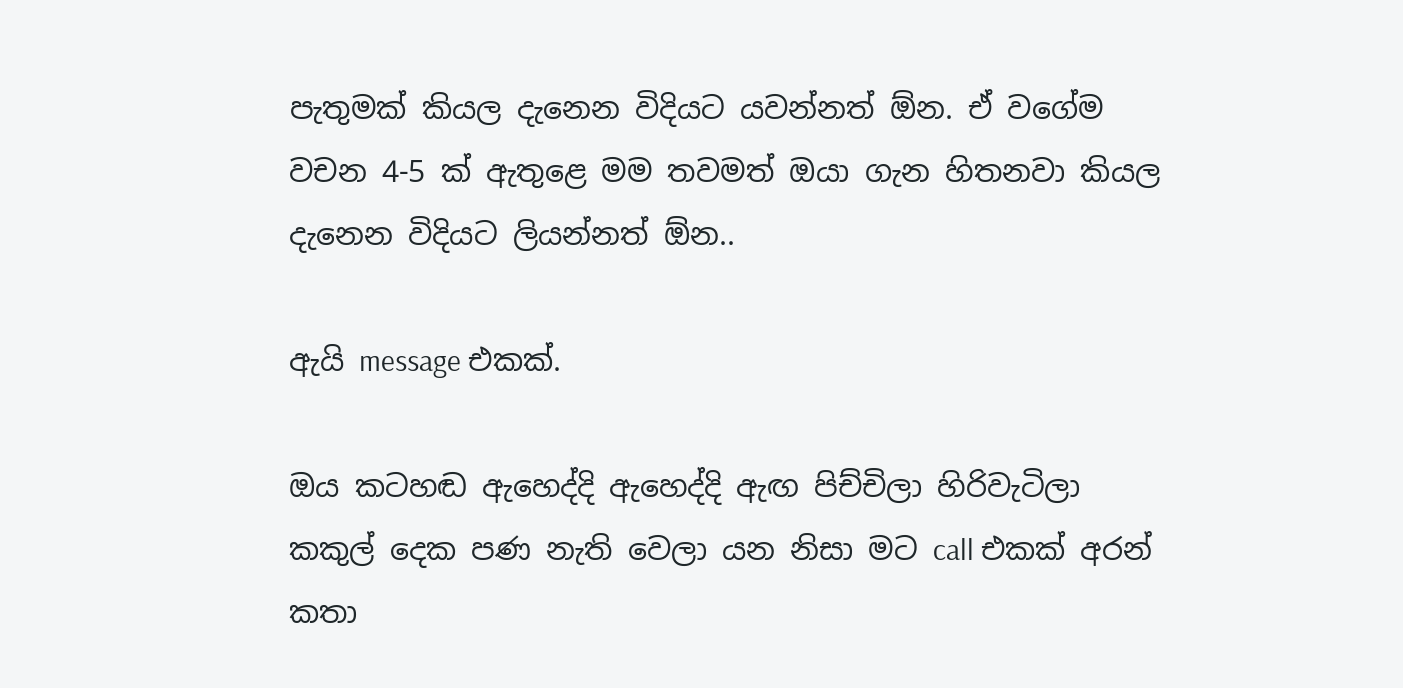පැතුමක් කියල දැනෙන විදියට යවන්නත් ඕන. ඒ වගේම වචන 4-5 ක් ඇතුළෙ මම තවමත් ඔයා ගැන හිතනවා කියල දැනෙන විදියට ලියන්නත් ඕන..

ඇයි message එකක්.

ඔය කටහඬ ඇහෙද්දි ඇහෙද්දි ඇඟ පිච්චිලා හිරිවැටිලා කකුල් දෙක පණ නැති වෙලා යන නිසා මට call එකක් අරන් කතා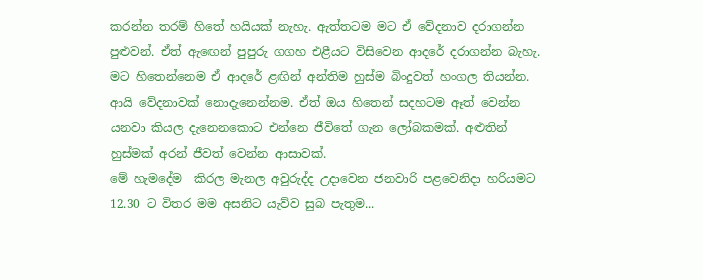කරන්න තරම් හිතේ හයියක් නැහැ. ඇත්තටම මට ඒ වේදනාව දරාගන්න පුළුවන්. ඒත් ඇඟෙන් පුපුරු ගගහ එළීයට විසිවෙන ආදරේ දරාගන්න බැහැ. මට හිතෙන්නෙම ඒ ආදරේ ළඟින් අන්තිම හුස්ම බිංදුවත් හංගල තියන්න. ආයි වේදනාවක් නොදැනෙන්නම. ඒත් ඔය හිතෙන් සදහටම ඈත් වෙන්න යනවා කියල දැනෙනකොට එන්නෙ ජීවිතේ ගැන ලෝබකමක්. අළුතින් හුස්මක් අරන් ජීවත් වෙන්න ආසාවක්.
මේ හැමදේම  කිරල මැනල අවුරුද්ද උදාවෙන ජනවාරි පළවෙනිදා හරියමට 12.30 ට විතර මම අසනිට යැව්ව සුබ පැතුම...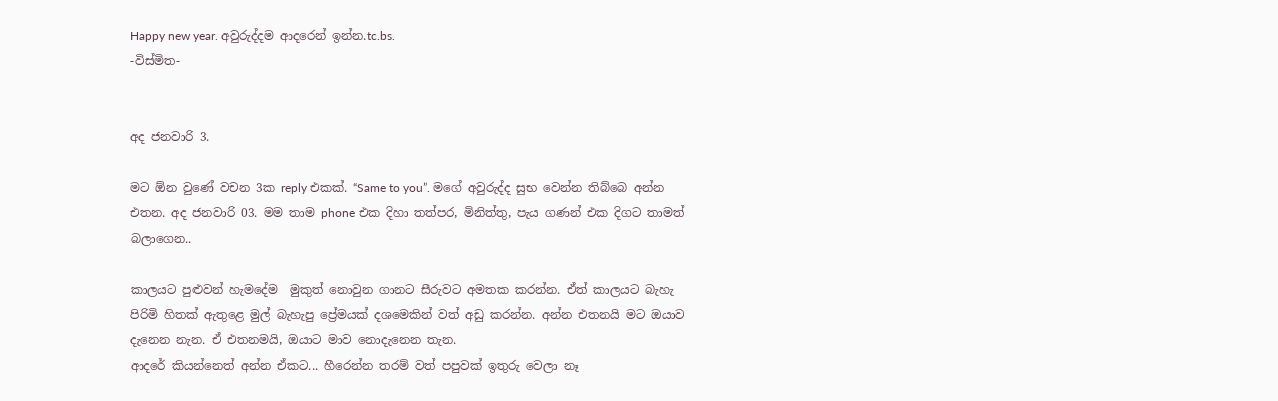Happy new year. අවුරුද්දම ආදරෙන් ඉන්න.tc.bs.
-විස්මිත-


අද ජනවාරි 3.

මට ඕන වුණේ වචන 3ක reply එකක්. “Same to you”. මගේ අවුරුද්ද සුභ වෙන්න තිබ්බෙ අන්න එතන. අද ජනවාරි 03. මම තාම phone එක දිහා තත්පර, මිනිත්තු, පැය ගණන් එක දිගට තාමත් බලාගෙන..

කාලයට පුළුවන් හැමදේම  මුකුත් නොවුන ගානට සීරුවට අමතක කරන්න. ඒත් කාලයට බැහැ පිරිමි හිතක් ඇතුළෙ මුල් බැහැපු ප්‍රේමයක් දශමෙකින් වත් අඩු කරන්න. අන්න එතනයි මට ඔයාව දැනෙන නැන. ඒ එතනමයි, ඔයාට මාව නොදැනෙන තැන.
ආදරේ කියන්නෙත් අන්න ඒකට... හීරෙන්න තරම් වත් පපුවක් ඉතුරු වෙලා නෑ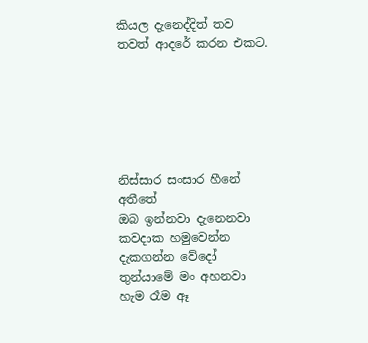කියල දැනෙද්දිත් තව තවත් ආදරේ කරන එකට.






නිස්සාර සංසාර හීනේ අතීතේ
ඔබ ඉන්නවා දැනෙනවා
කවදාක හමුවෙන්න දැකගන්න වේදෝ
තුන්යාමේ මං අහනවා
හැම රෑම ඈ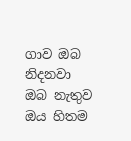ගාව ඔබ නිදනවා
ඔබ නැතුව ඔය හිතම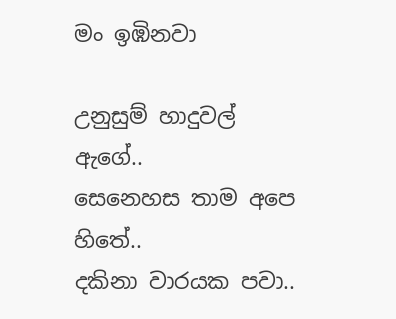මං ඉඹිනවා

උනුසුම් හාදුවල් ඇගේ..
සෙනෙහස තාම අපෙ හිතේ..
දකිනා වාරයක පවා..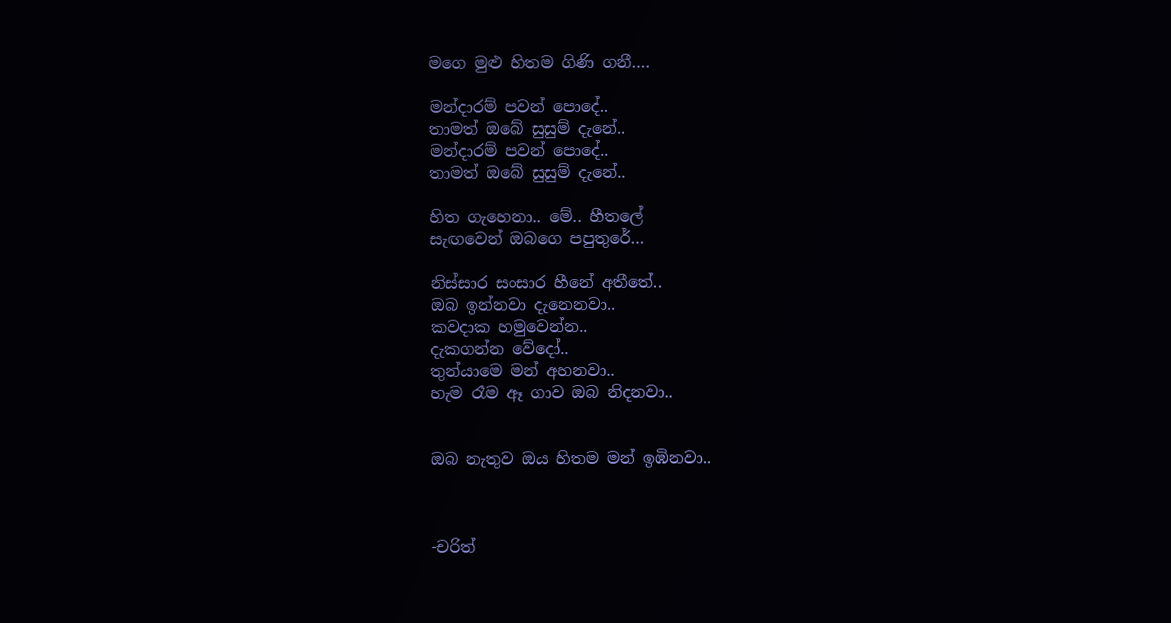මගෙ මුළු හිතම ගිණි ගනී….

මන්දාරම් පවන් පොදේ..
තාමත් ඔබේ සුසුම් දැනේ..
මන්දාරම් පවන් පොදේ..
තාමත් ඔබේ සුසුම් දැනේ..

හිත ගැහෙනා.. මේ.. හීතලේ
සැඟවෙන් ඔබගෙ පපුතුරේ…

නිස්සාර සංසාර හීනේ අතීතේ..
ඔබ ඉන්නවා දැනෙනවා..
කවදාක හමුවෙන්න..
දැකගන්න වේදෝ..
තුන්යාමෙ මන් අහනවා..
හැම රෑම ඈ ගාව ඔබ නිදනවා..


ඔබ නැතුව ඔය හිතම මන් ඉඹිනවා..



-චරිත්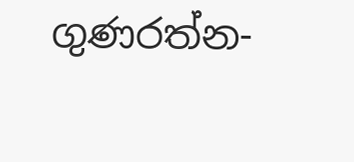ගුණරත්න-